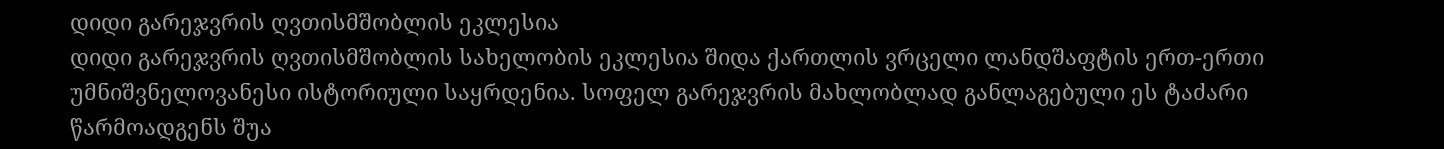დიდი გარეჯვრის ღვთისმშობლის ეკლესია
დიდი გარეჯვრის ღვთისმშობლის სახელობის ეკლესია შიდა ქართლის ვრცელი ლანდშაფტის ერთ-ერთი უმნიშვნელოვანესი ისტორიული საყრდენია. სოფელ გარეჯვრის მახლობლად განლაგებული ეს ტაძარი წარმოადგენს შუა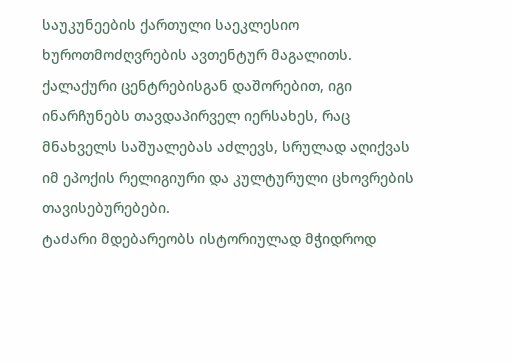საუკუნეების ქართული საეკლესიო ხუროთმოძღვრების ავთენტურ მაგალითს. ქალაქური ცენტრებისგან დაშორებით, იგი ინარჩუნებს თავდაპირველ იერსახეს, რაც მნახველს საშუალებას აძლევს, სრულად აღიქვას იმ ეპოქის რელიგიური და კულტურული ცხოვრების თავისებურებები.
ტაძარი მდებარეობს ისტორიულად მჭიდროდ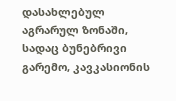დასახლებულ აგრარულ ზონაში, სადაც ბუნებრივი გარემო, კავკასიონის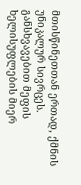მთისწინეთთან ერთად, ქმნის უნიკალურ სივრცეს. განსხვავებით მეფის ხელისუფლების მიერ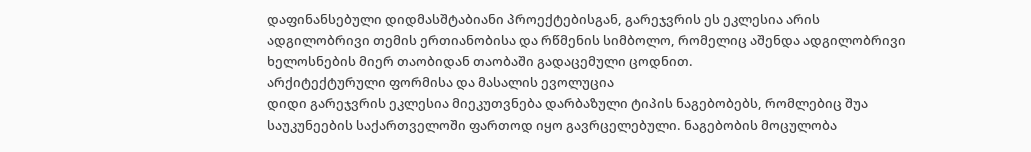დაფინანსებული დიდმასშტაბიანი პროექტებისგან, გარეჯვრის ეს ეკლესია არის ადგილობრივი თემის ერთიანობისა და რწმენის სიმბოლო, რომელიც აშენდა ადგილობრივი ხელოსნების მიერ თაობიდან თაობაში გადაცემული ცოდნით.
არქიტექტურული ფორმისა და მასალის ევოლუცია
დიდი გარეჯვრის ეკლესია მიეკუთვნება დარბაზული ტიპის ნაგებობებს, რომლებიც შუა საუკუნეების საქართველოში ფართოდ იყო გავრცელებული. ნაგებობის მოცულობა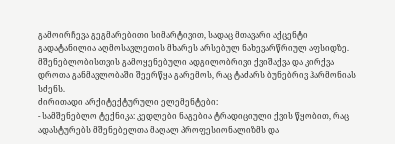გამოირჩევა გეგმარებითი სიმარტივით, სადაც მთავარი აქცენტი გადატანილია აღმოსავლეთის მხარეს არსებულ ნახევარწრიულ აფსიდზე. მშენებლობისთვის გამოყენებული ადგილობრივი ქვიშაქვა და კირქვა დროთა განმავლობაში შეერწყა გარემოს, რაც ტაძარს ბუნებრივ ჰარმონიას სძენს.
ძირითადი არქიტექტურული ელემენტები:
- სამშენებლო ტექნიკა: კედლები ნაგებია ტრადიციული ქვის წყობით, რაც ადასტურებს მშენებელთა მაღალ პროფესიონალიზმს და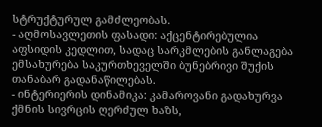სტრუქტურულ გამძლეობას.
- აღმოსავლეთის ფასადი: აქცენტირებულია აფსიდის კედლით, სადაც სარკმლების განლაგება ემსახურება საკურთხეველში ბუნებრივი შუქის თანაბარ გადანაწილებას.
- ინტერიერის დინამიკა: კამაროვანი გადახურვა ქმნის სივრცის ღერძულ ხაზს,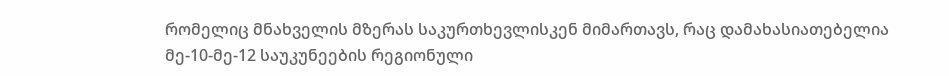რომელიც მნახველის მზერას საკურთხევლისკენ მიმართავს, რაც დამახასიათებელია მე-10-მე-12 საუკუნეების რეგიონული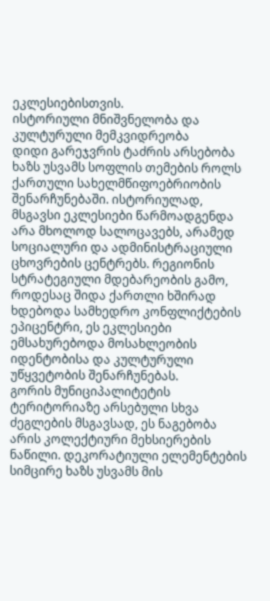ეკლესიებისთვის.
ისტორიული მნიშვნელობა და კულტურული მემკვიდრეობა
დიდი გარეჯვრის ტაძრის არსებობა ხაზს უსვამს სოფლის თემების როლს ქართული სახელმწიფოებრიობის შენარჩუნებაში. ისტორიულად, მსგავსი ეკლესიები წარმოადგენდა არა მხოლოდ სალოცავებს, არამედ სოციალური და ადმინისტრაციული ცხოვრების ცენტრებს. რეგიონის სტრატეგიული მდებარეობის გამო, როდესაც შიდა ქართლი ხშირად ხდებოდა სამხედრო კონფლიქტების ეპიცენტრი, ეს ეკლესიები ემსახურებოდა მოსახლეობის იდენტობისა და კულტურული უწყვეტობის შენარჩუნებას.
გორის მუნიციპალიტეტის ტერიტორიაზე არსებული სხვა ძეგლების მსგავსად, ეს ნაგებობა არის კოლექტიური მეხსიერების ნაწილი. დეკორატიული ელემენტების სიმცირე ხაზს უსვამს მის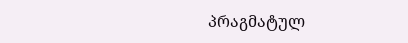პრაგმატულ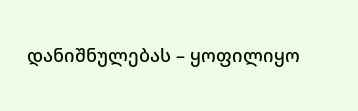დანიშნულებას – ყოფილიყო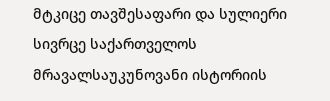მტკიცე თავშესაფარი და სულიერი სივრცე საქართველოს მრავალსაუკუნოვანი ისტორიის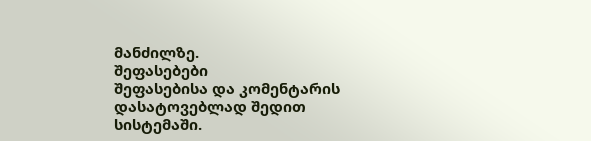მანძილზე.
შეფასებები
შეფასებისა და კომენტარის დასატოვებლად შედით სისტემაში.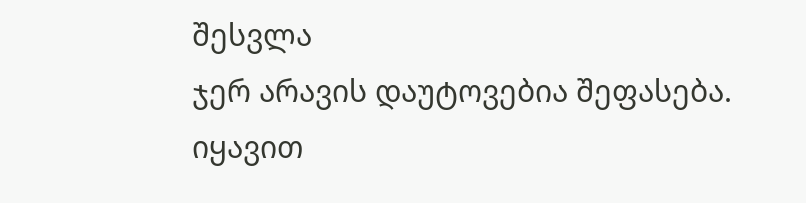შესვლა
ჯერ არავის დაუტოვებია შეფასება. იყავით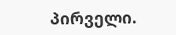პირველი.